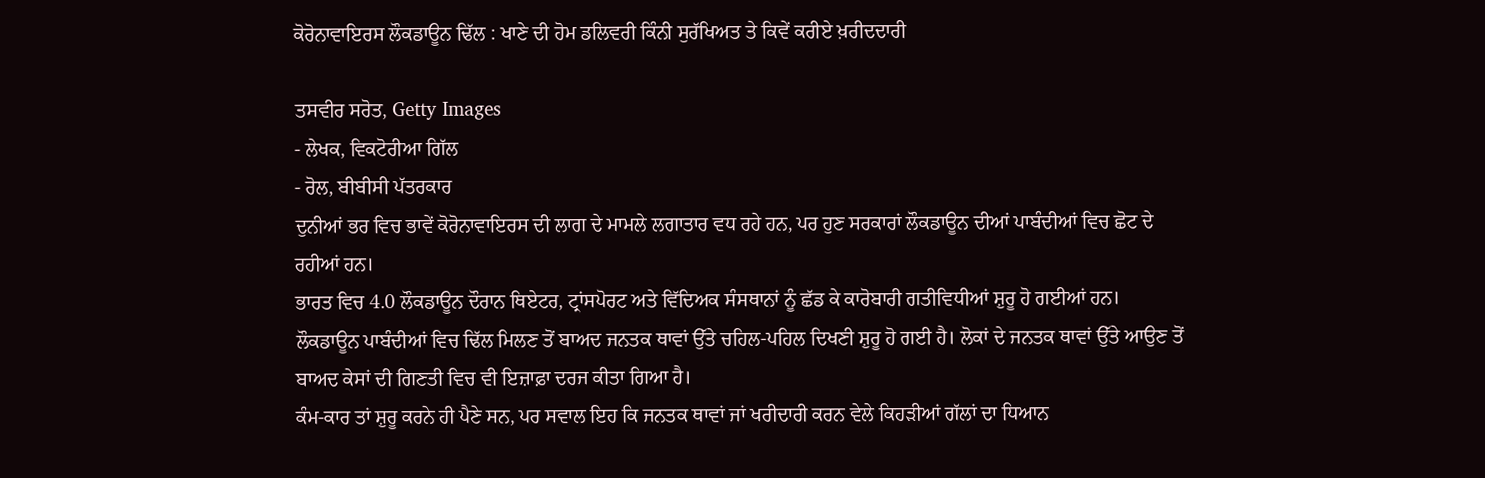ਕੋਰੋਨਾਵਾਇਰਸ ਲੌਕਡਾਊਨ ਢਿੱਲ : ਖਾਣੇ ਦੀ ਹੋਮ ਡਲਿਵਰੀ ਕਿੰਨੀ ਸੁਰੱਖਿਅਤ ਤੇ ਕਿਵੇਂ ਕਰੀਏ ਖ਼ਰੀਦਦਾਰੀ

ਤਸਵੀਰ ਸਰੋਤ, Getty Images
- ਲੇਖਕ, ਵਿਕਟੋਰੀਆ ਗਿੱਲ
- ਰੋਲ, ਬੀਬੀਸੀ ਪੱਤਰਕਾਰ
ਦੁਨੀਆਂ ਭਰ ਵਿਚ ਭਾਵੇਂ ਕੋਰੋਨਾਵਾਇਰਸ ਦੀ ਲਾਗ ਦੇ ਮਾਮਲੇ ਲਗਾਤਾਰ ਵਧ ਰਹੇ ਹਨ, ਪਰ ਹੁਣ ਸਰਕਾਰਾਂ ਲੌਕਡਾਊਨ ਦੀਆਂ ਪਾਬੰਦੀਆਂ ਵਿਚ ਛੋਟ ਦੇ ਰਹੀਆਂ ਹਨ।
ਭਾਰਤ ਵਿਚ 4.0 ਲੌਕਡਾਊਨ ਦੌਰਾਨ ਥਿਏਟਰ, ਟ੍ਰਾਂਸਪੋਰਟ ਅਤੇ ਵਿੱਦਿਅਕ ਸੰਸਥਾਨਾਂ ਨੂੰ ਛੱਡ ਕੇ ਕਾਰੋਬਾਰੀ ਗਤੀਵਿਧੀਆਂ ਸ਼ੁਰੂ ਹੋ ਗਈਆਂ ਹਨ।
ਲੌਕਡਾਊਨ ਪਾਬੰਦੀਆਂ ਵਿਚ ਢਿੱਲ ਮਿਲਣ ਤੋਂ ਬਾਅਦ ਜਨਤਕ ਥਾਵਾਂ ਉੱਤੇ ਚਹਿਲ-ਪਹਿਲ ਦਿਖਣੀ ਸ਼ੁਰੂ ਹੋ ਗਈ ਹੈ। ਲੋਕਾਂ ਦੇ ਜਨਤਕ ਥਾਵਾਂ ਉੱਤੇ ਆਉਣ ਤੋਂ ਬਾਅਦ ਕੇਸਾਂ ਦੀ ਗਿਣਤੀ ਵਿਚ ਵੀ ਇਜ਼ਾਫ਼ਾ ਦਰਜ ਕੀਤਾ ਗਿਆ ਹੈ।
ਕੰਮ-ਕਾਰ ਤਾਂ ਸ਼ੁਰੂ ਕਰਨੇ ਹੀ ਪੈਣੇ ਸਨ, ਪਰ ਸਵਾਲ ਇਹ ਕਿ ਜਨਤਕ ਥਾਵਾਂ ਜਾਂ ਖਰੀਦਾਰੀ ਕਰਨ ਵੇਲੇ ਕਿਹੜੀਆਂ ਗੱਲਾਂ ਦਾ ਧਿਆਨ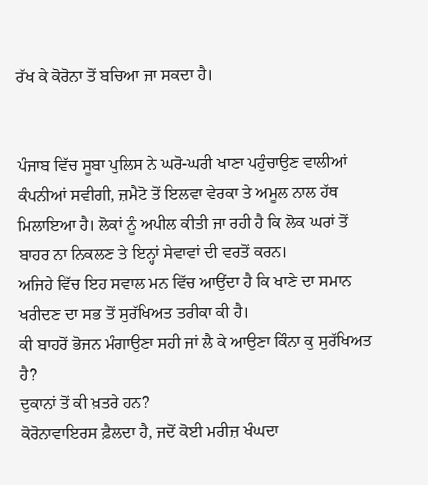ਰੱਖ ਕੇ ਕੋਰੋਨਾ ਤੋਂ ਬਚਿਆ ਜਾ ਸਕਦਾ ਹੈ।


ਪੰਜਾਬ ਵਿੱਚ ਸੂਬਾ ਪੁਲਿਸ ਨੇ ਘਰੋ-ਘਰੀ ਖਾਣਾ ਪਹੁੰਚਾਉਣ ਵਾਲੀਆਂ ਕੰਪਨੀਆਂ ਸਵੀਗੀ, ਜ਼ਮੈਟੋ ਤੋਂ ਇਲਵਾ ਵੇਰਕਾ ਤੇ ਅਮੂਲ ਨਾਲ ਹੱਥ ਮਿਲਾਇਆ ਹੈ। ਲੋਕਾਂ ਨੂੰ ਅਪੀਲ ਕੀਤੀ ਜਾ ਰਹੀ ਹੈ ਕਿ ਲੋਕ ਘਰਾਂ ਤੋਂ ਬਾਹਰ ਨਾ ਨਿਕਲਣ ਤੇ ਇਨ੍ਹਾਂ ਸੇਵਾਵਾਂ ਦੀ ਵਰਤੋਂ ਕਰਨ।
ਅਜਿਹੇ ਵਿੱਚ ਇਹ ਸਵਾਲ ਮਨ ਵਿੱਚ ਆਉਂਦਾ ਹੈ ਕਿ ਖਾਣੇ ਦਾ ਸਮਾਨ ਖਰੀਦਣ ਦਾ ਸਭ ਤੋਂ ਸੁਰੱਖਿਅਤ ਤਰੀਕਾ ਕੀ ਹੈ।
ਕੀ ਬਾਹਰੋਂ ਭੋਜਨ ਮੰਗਾਉਣਾ ਸਹੀ ਜਾਂ ਲੈ ਕੇ ਆਉਣਾ ਕਿੰਨਾ ਕੁ ਸੁਰੱਖਿਅਤ ਹੈ?
ਦੁਕਾਨਾਂ ਤੋਂ ਕੀ ਖ਼ਤਰੇ ਹਨ?
ਕੋਰੋਨਾਵਾਇਰਸ ਫ਼ੈਲਦਾ ਹੈ, ਜਦੋਂ ਕੋਈ ਮਰੀਜ਼ ਖੰਘਦਾ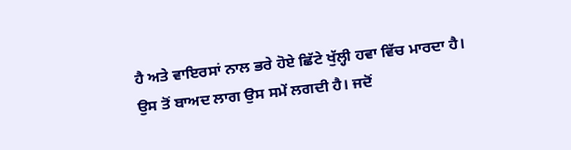ਹੈ ਅਤੇ ਵਾਇਰਸਾਂ ਨਾਲ ਭਰੇ ਹੋਏ ਛਿੱਟੇ ਖੁੱਲ੍ਹੀ ਹਵਾ ਵਿੱਚ ਮਾਰਦਾ ਹੈ।
ਉਸ ਤੋਂ ਬਾਅਦ ਲਾਗ ਉਸ ਸਮੇਂ ਲਗਦੀ ਹੈ। ਜਦੋਂ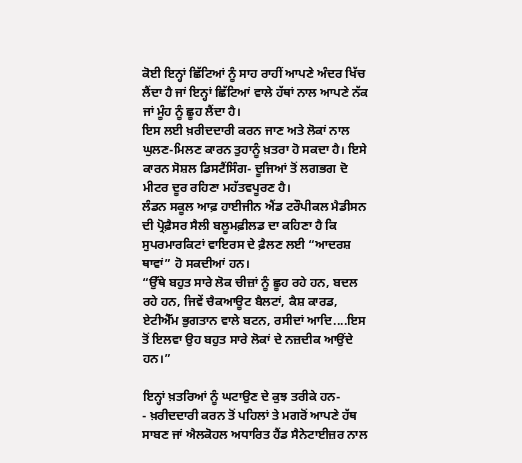ਕੋਈ ਇਨ੍ਹਾਂ ਛਿੱਟਿਆਂ ਨੂੰ ਸਾਹ ਰਾਹੀਂ ਆਪਣੇ ਅੰਦਰ ਖਿੱਚ ਲੈਂਦਾ ਹੈ ਜਾਂ ਇਨ੍ਹਾਂ ਛਿੱਟਿਆਂ ਵਾਲੇ ਹੱਥਾਂ ਨਾਲ ਆਪਣੇ ਨੱਕ ਜਾਂ ਮੂੰਹ ਨੂੰ ਛੂਹ ਲੈਂਦਾ ਹੈ।
ਇਸ ਲਈ ਖ਼ਰੀਦਦਾਰੀ ਕਰਨ ਜਾਣ ਅਤੇ ਲੋਕਾਂ ਨਾਲ ਘੁਲਣ-ਮਿਲਣ ਕਾਰਨ ਤੁਹਾਨੂੰ ਖ਼ਤਰਾ ਹੋ ਸਕਦਾ ਹੈ। ਇਸੇ ਕਾਰਨ ਸੋਸ਼ਲ ਡਿਸਟੈਂਸਿੰਗ- ਦੂਜਿਆਂ ਤੋਂ ਲਗਭਗ ਦੋ ਮੀਟਰ ਦੂਰ ਰਹਿਣਾ ਮਹੱਤਵਪੂਰਣ ਹੈ।
ਲੰਡਨ ਸਕੂਲ ਆਫ਼ ਹਾਈਜੀਨ ਐਂਡ ਟਰੌਪੀਕਲ ਮੈਡੀਸਨ ਦੀ ਪ੍ਰੋਫ਼ੈਸਰ ਸੈਲੀ ਬਲੂਮਫ਼ੀਲਡ ਦਾ ਕਹਿਣਾ ਹੈ ਕਿ ਸੁਪਰਮਾਰਕਿਟਾਂ ਵਾਇਰਸ ਦੇ ਫ਼ੈਲਣ ਲਈ “ਆਦਰਸ਼ ਥਾਵਾਂ” ਹੋ ਸਕਦੀਆਂ ਹਨ।
“ਉੱਥੇ ਬਹੁਤ ਸਾਰੇ ਲੋਕ ਚੀਜ਼ਾਂ ਨੂੰ ਛੂਹ ਰਹੇ ਹਨ, ਬਦਲ ਰਹੇ ਹਨ, ਜਿਵੇਂ ਚੈਕਆਊਟ ਬੈਲਟਾਂ, ਕੈਸ਼ ਕਾਰਡ, ਏਟੀਐੱਮ ਭੁਗਤਾਨ ਵਾਲੇ ਬਟਨ, ਰਸੀਦਾਂ ਆਦਿ....ਇਸ ਤੋਂ ਇਲਵਾ ਉਹ ਬਹੁਤ ਸਾਰੇ ਲੋਕਾਂ ਦੇ ਨਜ਼ਦੀਕ ਆਉਂਦੇ ਹਨ।”

ਇਨ੍ਹਾਂ ਖ਼ਤਰਿਆਂ ਨੂੰ ਘਟਾਉਣ ਦੇ ਕੁਝ ਤਰੀਕੇ ਹਨ-
- ਖ਼ਰੀਦਦਾਰੀ ਕਰਨ ਤੋਂ ਪਹਿਲਾਂ ਤੇ ਮਗਰੋਂ ਆਪਣੇ ਹੱਥ ਸਾਬਣ ਜਾਂ ਐਲਕੋਹਲ ਅਧਾਰਿਤ ਹੈਂਡ ਸੈਨੇਟਾਈਜ਼ਰ ਨਾਲ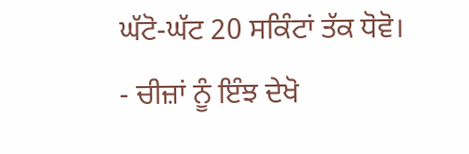ਘੱਟੋ-ਘੱਟ 20 ਸਕਿੰਟਾਂ ਤੱਕ ਧੋਵੋ।
- ਚੀਜ਼ਾਂ ਨੂੰ ਇੰਝ ਦੇਖੋ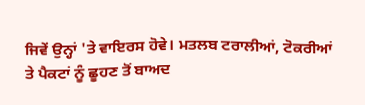ਜਿਵੇਂ ਉਨ੍ਹਾਂ 'ਤੇ ਵਾਇਰਸ ਹੋਵੇ। ਮਤਲਬ ਟਰਾਲੀਆਂ, ਟੋਕਰੀਆਂ ਤੇ ਪੈਕਟਾਂ ਨੂੰ ਛੂਹਣ ਤੋਂ ਬਾਅਦ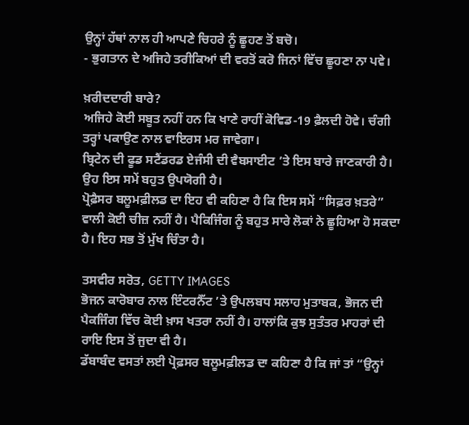ਉਨ੍ਹਾਂ ਹੱਥਾਂ ਨਾਲ ਹੀ ਆਪਣੇ ਚਿਹਰੇ ਨੂੰ ਛੂਹਣ ਤੋਂ ਬਚੋ।
- ਭੁਗਤਾਨ ਦੇ ਅਜਿਹੇ ਤਰੀਕਿਆਂ ਦੀ ਵਰਤੋਂ ਕਰੋ ਜਿਨਾਂ ਵਿੱਚ ਛੂਹਣਾ ਨਾ ਪਵੇ।

ਖ਼ਰੀਦਦਾਰੀ ਬਾਰੇ?
ਅਜਿਹੇ ਕੋਈ ਸਬੂਤ ਨਹੀਂ ਹਨ ਕਿ ਖਾਣੇ ਰਾਹੀਂ ਕੋਵਿਡ-19 ਫ਼ੈਲਦੀ ਹੋਵੇ। ਚੰਗੀ ਤਰ੍ਹਾਂ ਪਕਾਉਣ ਨਾਲ ਵਾਇਰਸ ਮਰ ਜਾਵੇਗਾ।
ਬ੍ਰਿਟੇਨ ਦੀ ਫੂਡ ਸਟੈਂਡਰਡ ਏਜੰਸੀ ਦੀ ਵੈਬਸਾਈਟ ’ਤੇ ਇਸ ਬਾਰੇ ਜਾਣਕਾਰੀ ਹੈ। ਉਹ ਇਸ ਸਮੇਂ ਬਹੁਤ ਉਪਯੋਗੀ ਹੈ।
ਪ੍ਰੋਫ਼ੈਸਰ ਬਲੂਮਫ਼ੀਲਡ ਦਾ ਇਹ ਵੀ ਕਹਿਣਾ ਹੈ ਕਿ ਇਸ ਸਮੇਂ “ਸਿਫ਼ਰ ਖ਼ਤਰੇ” ਵਾਲੀ ਕੋਈ ਚੀਜ਼ ਨਹੀਂ ਹੈ। ਪੈਕਿਜਿੰਗ ਨੂੰ ਬਹੁਤ ਸਾਰੇ ਲੋਕਾਂ ਨੇ ਛੂਹਿਆ ਹੋ ਸਕਦਾ ਹੈ। ਇਹ ਸਭ ਤੋਂ ਮੁੱਖ ਚਿੰਤਾ ਹੈ।

ਤਸਵੀਰ ਸਰੋਤ, GETTY IMAGES
ਭੋਜਨ ਕਾਰੋਬਾਰ ਨਾਲ ਇੰਟਰਨੈੱਟ ’ਤੇ ਉਪਲਬਧ ਸਲਾਹ ਮੁਤਾਬਕ, ਭੋਜਨ ਦੀ ਪੈਕਜਿੰਗ ਵਿੱਚ ਕੋਈ ਖ਼ਾਸ ਖਤਰਾ ਨਹੀਂ ਹੈ। ਹਾਲਾਂਕਿ ਕੁਝ ਸੁਤੰਤਰ ਮਾਹਰਾਂ ਦੀ ਰਾਇ ਇਸ ਤੋਂ ਜੁਦਾ ਵੀ ਹੈ।
ਡੱਬਾਬੰਦ ਵਸਤਾਂ ਲਈ ਪ੍ਰੋਫ਼ਸਰ ਬਲੂਮਫ਼ੀਲਡ ਦਾ ਕਹਿਣਾ ਹੈ ਕਿ ਜਾਂ ਤਾਂ “ਉਨ੍ਹਾਂ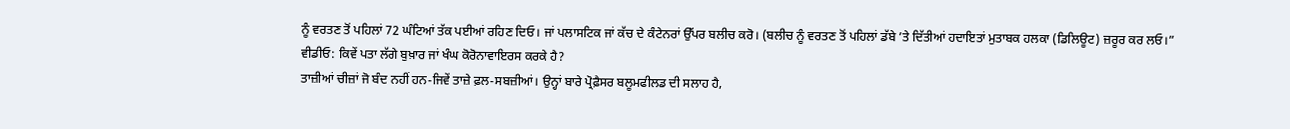ਨੂੰ ਵਰਤਣ ਤੋਂ ਪਹਿਲਾਂ 72 ਘੰਟਿਆਂ ਤੱਕ ਪਈਆਂ ਰਹਿਣ ਦਿਓ। ਜਾਂ ਪਲਾਸਟਿਕ ਜਾਂ ਕੱਚ ਦੇ ਕੰਟੇਨਰਾਂ ਉੱਪਰ ਬਲੀਚ ਕਰੋ। (ਬਲੀਚ ਨੂੰ ਵਰਤਣ ਤੋਂ ਪਹਿਲਾਂ ਡੱਬੇ ’ਤੇ ਦਿੱਤੀਆਂ ਹਦਾਇਤਾਂ ਮੁਤਾਬਕ ਹਲਕਾ (ਡਿਲਿਊਟ) ਜ਼ਰੂਰ ਕਰ ਲਓ।”
ਵੀਡੀਓ: ਕਿਵੇਂ ਪਤਾ ਲੱਗੇ ਬੁਖ਼ਾਰ ਜਾਂ ਖੰਘ ਕੋਰੋਨਾਵਾਇਰਸ ਕਰਕੇ ਹੈ?
ਤਾਜ਼ੀਆਂ ਚੀਜ਼ਾਂ ਜੋ ਬੰਦ ਨਹੀਂ ਹਨ-ਜਿਵੇਂ ਤਾਜ਼ੇ ਫ਼ਲ-ਸਬਜ਼ੀਆਂ। ਉਨ੍ਹਾਂ ਬਾਰੇ ਪ੍ਰੋਫ਼ੈਸਰ ਬਲੂਮਫੀਲਡ ਦੀ ਸਲਾਹ ਹੈ,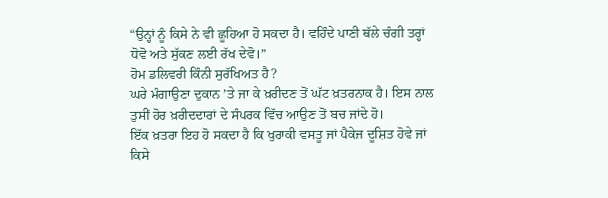“ਉਨ੍ਹਾਂ ਨੂੰ ਕਿਸੇ ਨੇ ਵੀ ਛੂਹਿਆ ਹੋ ਸਕਦਾ ਹੈ। ਵਹਿੰਦੇ ਪਾਣੀ ਥੱਲੇ ਚੰਗੀ ਤਰ੍ਹਾਂ ਧੋਵੋ ਅਤੇ ਸੁੱਕਣ ਲਈ ਰੱਖ ਦੇਵੋ।”
ਹੋਮ ਡਲਿਵਰੀ ਕਿੰਨੀ ਸੁਰੱਖਿਅਤ ਹੈ?
ਘਰੇ ਮੰਗਾਉਣਾ ਦੁਕਾਨ ’ਤੇ ਜਾ ਕੇ ਖ਼ਰੀਦਣ ਤੋਂ ਘੱਟ ਖ਼ਤਰਨਾਕ ਹੈ। ਇਸ ਨਾਲ ਤੁਸੀਂ ਹੋਰ ਖ਼ਰੀਦਦਾਰਾਂ ਦੇ ਸੰਪਰਕ ਵਿੱਚ ਆਉਣ ਤੋਂ ਬਚ ਜਾਂਦੇ ਹੋ।
ਇੱਕ ਖ਼ਤਰਾ ਇਹ ਹੋ ਸਕਦਾ ਹੈ ਕਿ ਖੁਰਾਕੀ ਵਸਤੂ ਜਾਂ ਪੈਕੇਜ ਦੂਸ਼ਿਤ ਹੋਵੇ ਜਾਂ ਕਿਸੇ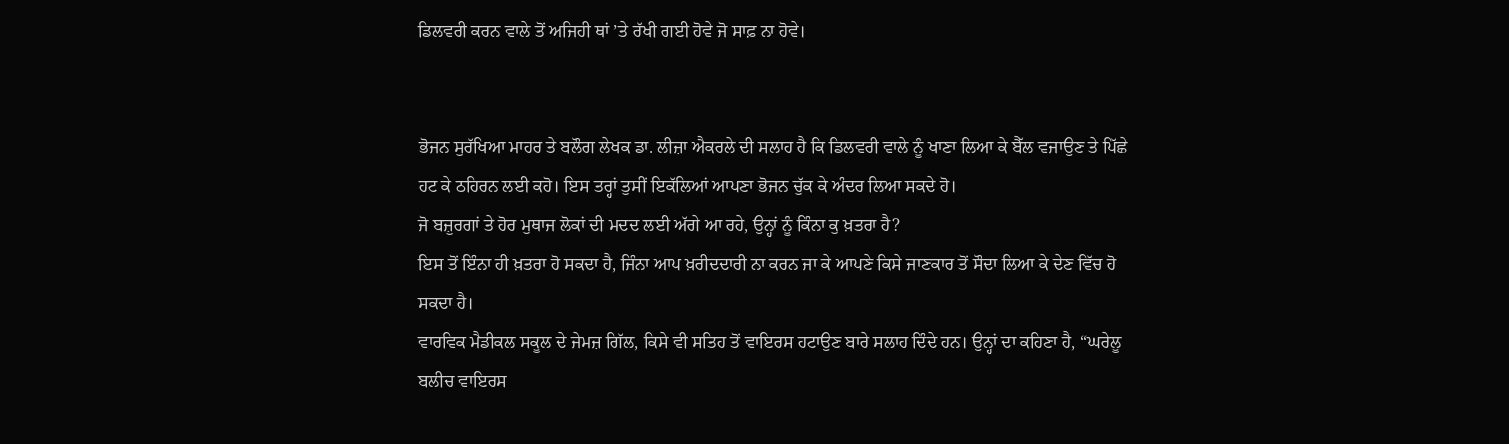ਡਿਲਵਰੀ ਕਰਨ ਵਾਲੇ ਤੋਂ ਅਜਿਹੀ ਥਾਂ ’ਤੇ ਰੱਖੀ ਗਈ ਹੋਵੇ ਜੋ ਸਾਫ਼ ਨਾ ਹੋਵੇ।


ਭੋਜਨ ਸੁਰੱਖਿਆ ਮਾਹਰ ਤੇ ਬਲੌਗ ਲੇਖਕ ਡਾ. ਲੀਜ਼ਾ ਐਕਰਲੇ ਦੀ ਸਲਾਹ ਹੈ ਕਿ ਡਿਲਵਰੀ ਵਾਲੇ ਨੂੰ ਖਾਣਾ ਲਿਆ ਕੇ ਬੈੱਲ ਵਜਾਉਣ ਤੇ ਪਿੱਛੇ ਹਟ ਕੇ ਠਹਿਰਨ ਲਈ ਕਹੋ। ਇਸ ਤਰ੍ਹਾਂ ਤੁਸੀਂ ਇਕੱਲਿਆਂ ਆਪਣਾ ਭੋਜਨ ਚੁੱਕ ਕੇ ਅੰਦਰ ਲਿਆ ਸਕਦੇ ਹੋ।
ਜੋ ਬਜ਼ੁਰਗਾਂ ਤੇ ਹੋਰ ਮੁਥਾਜ ਲੋਕਾਂ ਦੀ ਮਦਦ ਲਈ ਅੱਗੇ ਆ ਰਹੇ, ਉਨ੍ਹਾਂ ਨੂੰ ਕਿੰਨਾ ਕੁ ਖ਼ਤਰਾ ਹੈ?
ਇਸ ਤੋਂ ਇੰਨਾ ਹੀ ਖ਼ਤਰਾ ਹੋ ਸਕਦਾ ਹੈ, ਜਿੰਨਾ ਆਪ ਖ਼ਰੀਦਦਾਰੀ ਨਾ ਕਰਨ ਜਾ ਕੇ ਆਪਣੇ ਕਿਸੇ ਜਾਣਕਾਰ ਤੋਂ ਸੌਦਾ ਲਿਆ ਕੇ ਦੇਣ ਵਿੱਚ ਹੋ ਸਕਦਾ ਹੈ।
ਵਾਰਵਿਕ ਮੈਡੀਕਲ ਸਕੂਲ ਦੇ ਜੇਮਜ਼ ਗਿੱਲ, ਕਿਸੇ ਵੀ ਸਤਿਹ ਤੋਂ ਵਾਇਰਸ ਹਟਾਉਣ ਬਾਰੇ ਸਲਾਹ ਦਿੰਦੇ ਹਨ। ਉਨ੍ਹਾਂ ਦਾ ਕਹਿਣਾ ਹੈ, “ਘਰੇਲੂ ਬਲੀਚ ਵਾਇਰਸ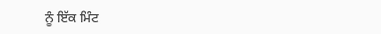ਨੂੰ ਇੱਕ ਮਿੰਟ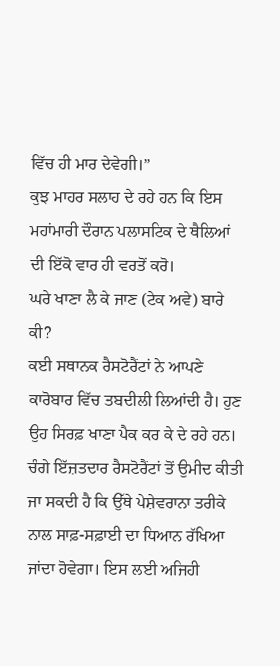ਵਿੱਚ ਹੀ ਮਾਰ ਦੇਵੇਗੀ।”
ਕੁਝ ਮਾਹਰ ਸਲਾਹ ਦੇ ਰਹੇ ਹਨ ਕਿ ਇਸ ਮਹਾਂਮਾਰੀ ਦੌਰਾਨ ਪਲਾਸਟਿਕ ਦੇ ਥੈਲਿਆਂ ਦੀ ਇੱਕੋ ਵਾਰ ਹੀ ਵਰਤੋਂ ਕਰੋ।
ਘਰੇ ਖਾਣਾ ਲੈ ਕੇ ਜਾਣ (ਟੇਕ ਅਵੇ) ਬਾਰੇ ਕੀ?
ਕਈ ਸਥਾਨਕ ਰੈਸਟੋਰੈਂਟਾਂ ਨੇ ਆਪਣੇ ਕਾਰੋਬਾਰ ਵਿੱਚ ਤਬਦੀਲੀ ਲਿਆਂਦੀ ਹੈ। ਹੁਣ ਉਹ ਸਿਰਫ਼ ਖਾਣਾ ਪੈਕ ਕਰ ਕੇ ਦੇ ਰਹੇ ਹਨ।
ਚੰਗੇ ਇੱਜ਼ਤਦਾਰ ਰੈਸਟੋਰੈਂਟਾਂ ਤੋਂ ਉਮੀਦ ਕੀਤੀ ਜਾ ਸਕਦੀ ਹੈ ਕਿ ਉੱਥੇ ਪੇਸ਼ੇਵਰਾਨਾ ਤਰੀਕੇ ਨਾਲ ਸਾਫ਼-ਸਫ਼ਾਈ ਦਾ ਧਿਆਨ ਰੱਖਿਆ ਜਾਂਦਾ ਹੋਵੇਗਾ। ਇਸ ਲਈ ਅਜਿਹੀ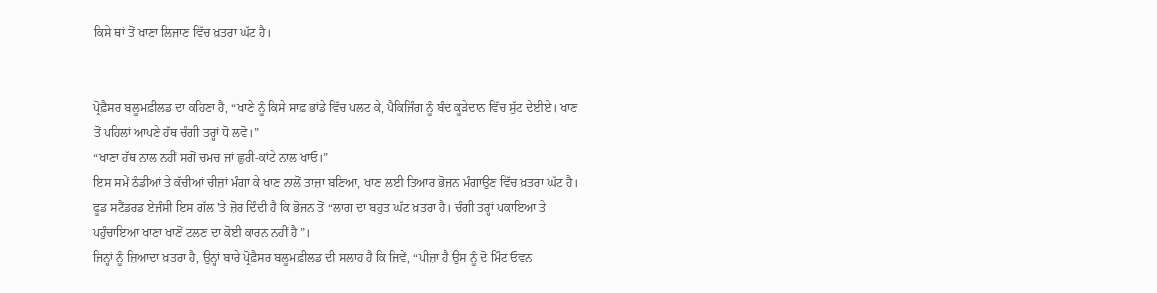ਕਿਸੇ ਥਾਂ ਤੋਂ ਖਾਣਾ ਲਿਜਾਣ ਵਿੱਚ ਖ਼ਤਰਾ ਘੱਟ ਹੈ।


ਪ੍ਰੋਫ਼ੈਸਰ ਬਲੂਮਫ਼ੀਲਡ ਦਾ ਕਹਿਣਾ ਹੈ, “ਖਾਣੇ ਨੂੰ ਕਿਸੇ ਸਾਫ਼ ਭਾਂਡੇ ਵਿੱਚ ਪਲਟ ਕੇ, ਪੈਕਿਜਿੰਗ ਨੂੰ ਬੰਦ ਕੂੜੇਦਾਨ ਵਿੱਚ ਸੁੱਟ ਦੇਈਏ। ਖਾਣ ਤੋਂ ਪਹਿਲਾਂ ਆਪਣੇ ਹੱਥ ਚੰਗੀ ਤਰ੍ਹਾਂ ਧੋ ਲਵੋ।”
“ਖਾਣਾ ਹੱਥ ਨਾਲ ਨਹੀਂ ਸਗੋਂ ਚਮਚ ਜਾਂ ਛੁਰੀ-ਕਾਂਟੇ ਨਾਲ ਖਾਓ।”
ਇਸ ਸਮੇਂ ਠੰਡੀਆਂ ਤੇ ਕੱਚੀਆਂ ਚੀਜ਼ਾਂ ਮੰਗਾ ਕੇ ਖਾਣ ਨਾਲੋਂ ਤਾਜ਼ਾ ਬਣਿਆ, ਖਾਣ ਲਈ ਤਿਆਰ ਭੋਜਨ ਮੰਗਾਉਣ ਵਿੱਚ ਖ਼ਤਰਾ ਘੱਟ ਹੈ।
ਫੂਡ ਸਟੈਂਡਰਡ ਏਜੰਸੀ ਇਸ ਗੱਲ 'ਤੇ ਜ਼ੋਰ ਦਿੰਦੀ ਹੈ ਕਿ ਭੋਜਨ ਤੋਂ “ਲਾਗ ਦਾ ਬਹੁਤ ਘੱਟ ਖ਼ਤਰਾ ਹੈ। ਚੰਗੀ ਤਰ੍ਹਾਂ ਪਕਾਇਆ ਤੇ ਪਹੁੰਚਾਇਆ ਖਾਣਾ ਖਾਣੋਂ ਟਲਣ ਦਾ ਕੋਈ ਕਾਰਨ ਨਹੀਂ ਹੈ”।
ਜਿਨ੍ਹਾਂ ਨੂੰ ਜ਼ਿਆਦਾ ਖ਼ਤਰਾ ਹੈ, ਉਨ੍ਹਾਂ ਬਾਰੇ ਪ੍ਰੋਫ਼ੈਸਰ ਬਲੂਮਫ਼ੀਲਡ ਦੀ ਸਲਾਹ ਹੈ ਕਿ ਜਿਵੇਂ, “ਪੀਜ਼ਾ ਹੈ ਉਸ ਨੂੰ ਦੋ ਮਿੰਟ ਓਵਨ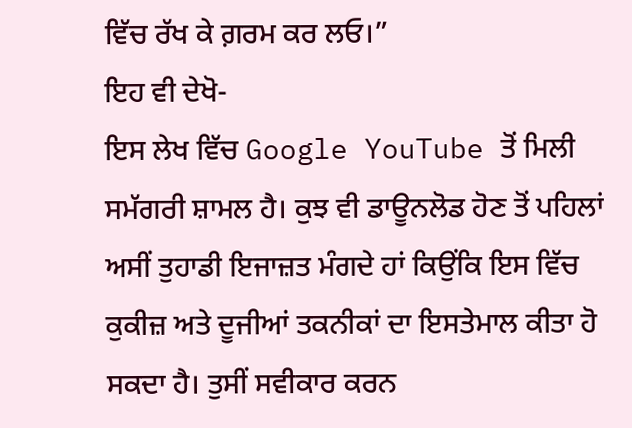ਵਿੱਚ ਰੱਖ ਕੇ ਗ਼ਰਮ ਕਰ ਲਓ।”
ਇਹ ਵੀ ਦੇਖੋ-
ਇਸ ਲੇਖ ਵਿੱਚ Google YouTube ਤੋਂ ਮਿਲੀ ਸਮੱਗਰੀ ਸ਼ਾਮਲ ਹੈ। ਕੁਝ ਵੀ ਡਾਊਨਲੋਡ ਹੋਣ ਤੋਂ ਪਹਿਲਾਂ ਅਸੀਂ ਤੁਹਾਡੀ ਇਜਾਜ਼ਤ ਮੰਗਦੇ ਹਾਂ ਕਿਉਂਕਿ ਇਸ ਵਿੱਚ ਕੁਕੀਜ਼ ਅਤੇ ਦੂਜੀਆਂ ਤਕਨੀਕਾਂ ਦਾ ਇਸਤੇਮਾਲ ਕੀਤਾ ਹੋ ਸਕਦਾ ਹੈ। ਤੁਸੀਂ ਸਵੀਕਾਰ ਕਰਨ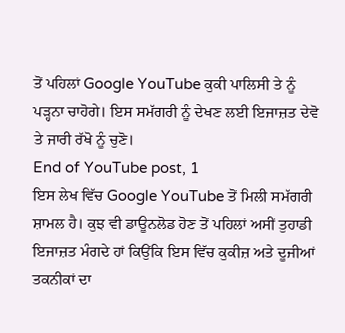ਤੋਂ ਪਹਿਲਾਂ Google YouTube ਕੁਕੀ ਪਾਲਿਸੀ ਤੇ ਨੂੰ ਪੜ੍ਹਨਾ ਚਾਹੋਗੇ। ਇਸ ਸਮੱਗਰੀ ਨੂੰ ਦੇਖਣ ਲਈ ਇਜਾਜ਼ਤ ਦੇਵੋ ਤੇ ਜਾਰੀ ਰੱਖੋ ਨੂੰ ਚੁਣੋ।
End of YouTube post, 1
ਇਸ ਲੇਖ ਵਿੱਚ Google YouTube ਤੋਂ ਮਿਲੀ ਸਮੱਗਰੀ ਸ਼ਾਮਲ ਹੈ। ਕੁਝ ਵੀ ਡਾਊਨਲੋਡ ਹੋਣ ਤੋਂ ਪਹਿਲਾਂ ਅਸੀਂ ਤੁਹਾਡੀ ਇਜਾਜ਼ਤ ਮੰਗਦੇ ਹਾਂ ਕਿਉਂਕਿ ਇਸ ਵਿੱਚ ਕੁਕੀਜ਼ ਅਤੇ ਦੂਜੀਆਂ ਤਕਨੀਕਾਂ ਦਾ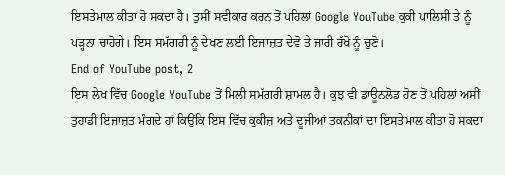ਇਸਤੇਮਾਲ ਕੀਤਾ ਹੋ ਸਕਦਾ ਹੈ। ਤੁਸੀਂ ਸਵੀਕਾਰ ਕਰਨ ਤੋਂ ਪਹਿਲਾਂ Google YouTube ਕੁਕੀ ਪਾਲਿਸੀ ਤੇ ਨੂੰ ਪੜ੍ਹਨਾ ਚਾਹੋਗੇ। ਇਸ ਸਮੱਗਰੀ ਨੂੰ ਦੇਖਣ ਲਈ ਇਜਾਜ਼ਤ ਦੇਵੋ ਤੇ ਜਾਰੀ ਰੱਖੋ ਨੂੰ ਚੁਣੋ।
End of YouTube post, 2
ਇਸ ਲੇਖ ਵਿੱਚ Google YouTube ਤੋਂ ਮਿਲੀ ਸਮੱਗਰੀ ਸ਼ਾਮਲ ਹੈ। ਕੁਝ ਵੀ ਡਾਊਨਲੋਡ ਹੋਣ ਤੋਂ ਪਹਿਲਾਂ ਅਸੀਂ ਤੁਹਾਡੀ ਇਜਾਜ਼ਤ ਮੰਗਦੇ ਹਾਂ ਕਿਉਂਕਿ ਇਸ ਵਿੱਚ ਕੁਕੀਜ਼ ਅਤੇ ਦੂਜੀਆਂ ਤਕਨੀਕਾਂ ਦਾ ਇਸਤੇਮਾਲ ਕੀਤਾ ਹੋ ਸਕਦਾ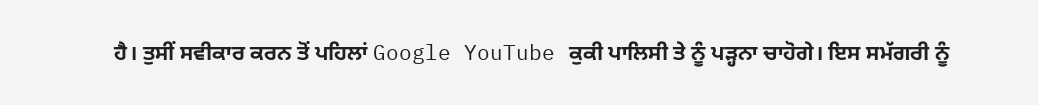ਹੈ। ਤੁਸੀਂ ਸਵੀਕਾਰ ਕਰਨ ਤੋਂ ਪਹਿਲਾਂ Google YouTube ਕੁਕੀ ਪਾਲਿਸੀ ਤੇ ਨੂੰ ਪੜ੍ਹਨਾ ਚਾਹੋਗੇ। ਇਸ ਸਮੱਗਰੀ ਨੂੰ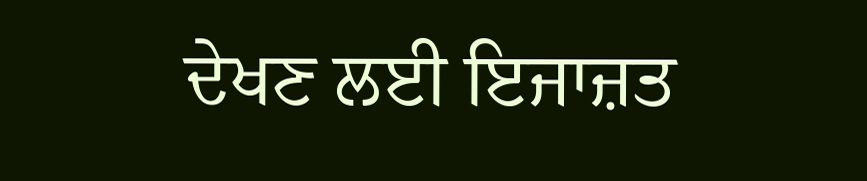ਦੇਖਣ ਲਈ ਇਜਾਜ਼ਤ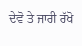ਦੇਵੋ ਤੇ ਜਾਰੀ ਰੱਖੋ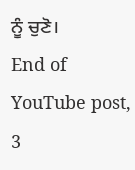ਨੂੰ ਚੁਣੋ।
End of YouTube post, 3